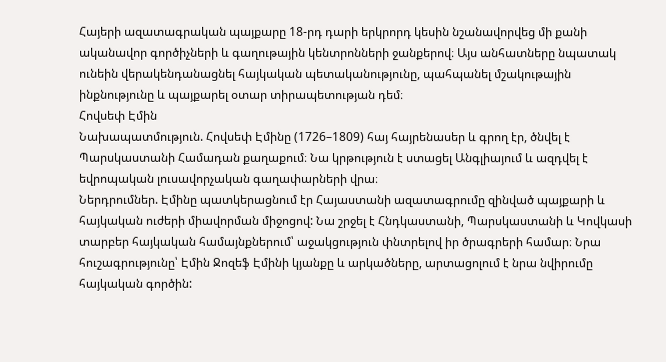Հայերի ազատագրական պայքարը 18-րդ դարի երկրորդ կեսին նշանավորվեց մի քանի ականավոր գործիչների և գաղութային կենտրոնների ջանքերով։ Այս անհատները նպատակ ունեին վերակենդանացնել հայկական պետականությունը, պահպանել մշակութային ինքնությունը և պայքարել օտար տիրապետության դեմ։
Հովսեփ Էմին
Նախապատմություն. Հովսեփ Էմինը (1726–1809) հայ հայրենասեր և գրող էր, ծնվել է Պարսկաստանի Համադան քաղաքում։ Նա կրթություն է ստացել Անգլիայում և ազդվել է եվրոպական լուսավորչական գաղափարների վրա։
Ներդրումներ. Էմինը պատկերացնում էր Հայաստանի ազատագրումը զինված պայքարի և հայկական ուժերի միավորման միջոցով: Նա շրջել է Հնդկաստանի, Պարսկաստանի և Կովկասի տարբեր հայկական համայնքներում՝ աջակցություն փնտրելով իր ծրագրերի համար։ Նրա հուշագրությունը՝ Էմին Ջոզեֆ Էմինի կյանքը և արկածները, արտացոլում է նրա նվիրումը հայկական գործին: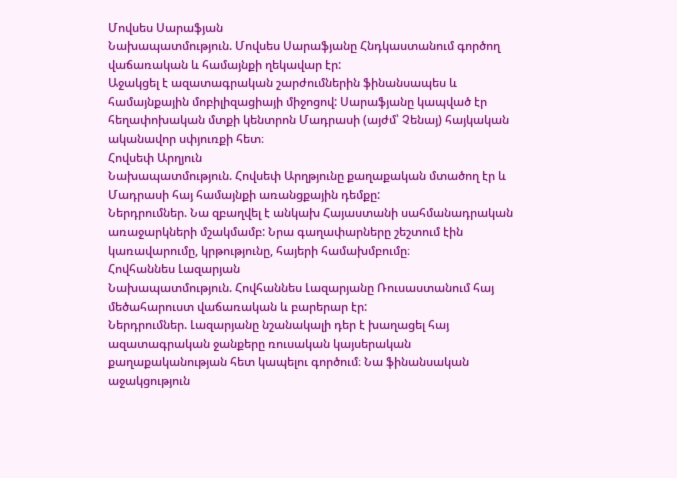Մովսես Սարաֆյան
Նախապատմություն. Մովսես Սարաֆյանը Հնդկաստանում գործող վաճառական և համայնքի ղեկավար էր:
Աջակցել է ազատագրական շարժումներին ֆինանսապես և համայնքային մոբիլիզացիայի միջոցով: Սարաֆյանը կապված էր հեղափոխական մտքի կենտրոն Մադրասի (այժմ՝ Չենայ) հայկական ականավոր սփյուռքի հետ։
Հովսեփ Արղյուն
Նախապատմություն. Հովսեփ Արղթյունը քաղաքական մտածող էր և Մադրասի հայ համայնքի առանցքային դեմքը:
Ներդրումներ. Նա զբաղվել է անկախ Հայաստանի սահմանադրական առաջարկների մշակմամբ: Նրա գաղափարները շեշտում էին կառավարումը, կրթությունը, հայերի համախմբումը։
Հովհաննես Լազարյան
Նախապատմություն. Հովհաննես Լազարյանը Ռուսաստանում հայ մեծահարուստ վաճառական և բարերար էր:
Ներդրումներ. Լազարյանը նշանակալի դեր է խաղացել հայ ազատագրական ջանքերը ռուսական կայսերական քաղաքականության հետ կապելու գործում։ Նա ֆինանսական աջակցություն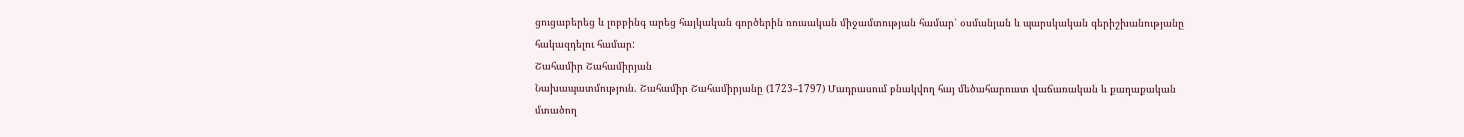ցուցաբերեց և լոբբինգ արեց հայկական գործերին ռուսական միջամտության համար՝ օսմանյան և պարսկական գերիշխանությանը հակազդելու համար:
Շահամիր Շահամիրյան
Նախապատմություն. Շահամիր Շահամիրյանը (1723–1797) Մադրասում բնակվող հայ մեծահարուստ վաճառական և քաղաքական մտածող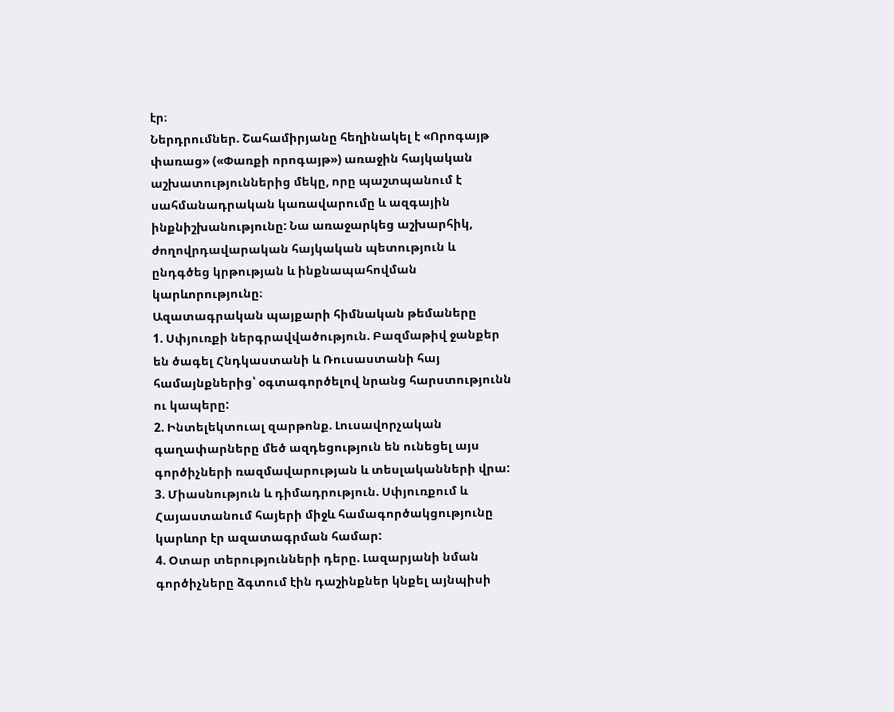էր։
Ներդրումներ. Շահամիրյանը հեղինակել է «Որոգայթ փառաց» («Փառքի որոգայթ») առաջին հայկական աշխատություններից մեկը, որը պաշտպանում է սահմանադրական կառավարումը և ազգային ինքնիշխանությունը: Նա առաջարկեց աշխարհիկ, ժողովրդավարական հայկական պետություն և ընդգծեց կրթության և ինքնապահովման կարևորությունը։
Ազատագրական պայքարի հիմնական թեմաները
1. Սփյուռքի ներգրավվածություն. Բազմաթիվ ջանքեր են ծագել Հնդկաստանի և Ռուսաստանի հայ համայնքներից՝ օգտագործելով նրանց հարստությունն ու կապերը:
2. Ինտելեկտուալ զարթոնք. Լուսավորչական գաղափարները մեծ ազդեցություն են ունեցել այս գործիչների ռազմավարության և տեսլականների վրա:
3. Միասնություն և դիմադրություն. Սփյուռքում և Հայաստանում հայերի միջև համագործակցությունը կարևոր էր ազատագրման համար:
4. Օտար տերությունների դերը. Լազարյանի նման գործիչները ձգտում էին դաշինքներ կնքել այնպիսի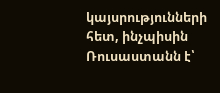կայսրությունների հետ, ինչպիսին Ռուսաստանն է՝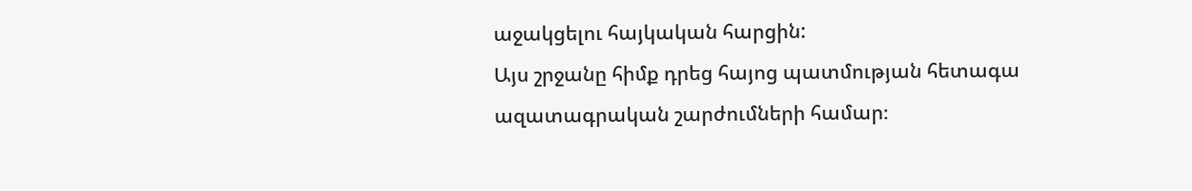աջակցելու հայկական հարցին:
Այս շրջանը հիմք դրեց հայոց պատմության հետագա ազատագրական շարժումների համար։